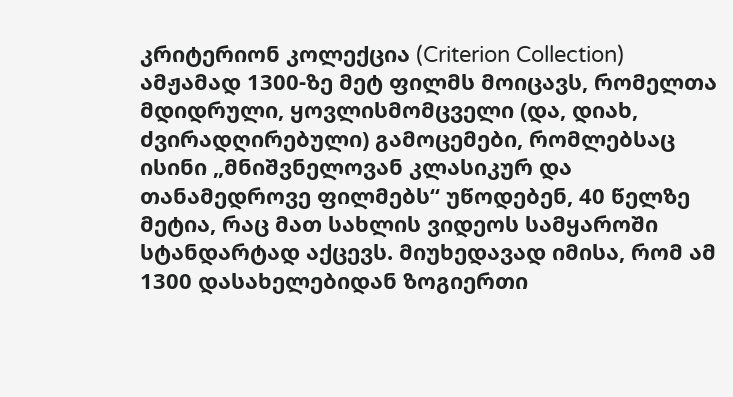კრიტერიონ კოლექცია (Criterion Collection) ამჟამად 1300-ზე მეტ ფილმს მოიცავს, რომელთა მდიდრული, ყოვლისმომცველი (და, დიახ, ძვირადღირებული) გამოცემები, რომლებსაც ისინი „მნიშვნელოვან კლასიკურ და თანამედროვე ფილმებს“ უწოდებენ, 40 წელზე მეტია, რაც მათ სახლის ვიდეოს სამყაროში სტანდარტად აქცევს. მიუხედავად იმისა, რომ ამ 1300 დასახელებიდან ზოგიერთი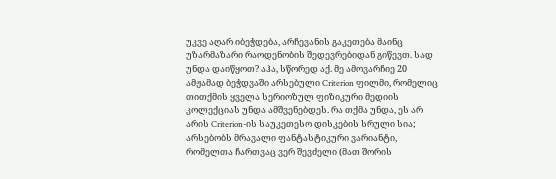უკვე აღარ იბეჭდება, არჩევანის გაკეთება მაინც უზარმაზარი რაოდენობის შედევრებიდან გიწევთ. სად უნდა დაიწყოთ? აჰა, სწორედ აქ. მე ამოვარჩიე 20 ამჟამად ბეჭდვაში არსებული Criterion ფილმი, რომელიც თითქმის ყველა სერიოზულ ფიზიკური მედიის კოლექციას უნდა ამშვენებდეს. რა თქმა უნდა, ეს არ არის Criterion-ის საუკეთესო დისკების სრული სია; არსებობს მრავალი ფანტასტიკური ვარიანტი, რომელთა ჩართვაც ვერ შევძელი (მათ შორის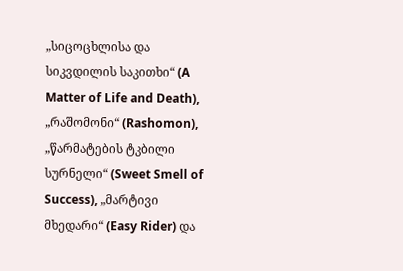„სიცოცხლისა და სიკვდილის საკითხი“ (A Matter of Life and Death), „რაშომონი“ (Rashomon), „წარმატების ტკბილი სურნელი“ (Sweet Smell of Success), „მარტივი მხედარი“ (Easy Rider) და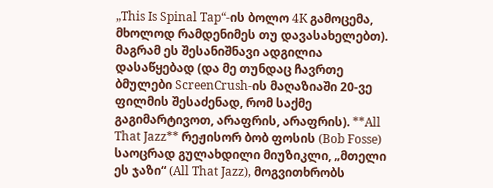„This Is Spinal Tap“-ის ბოლო 4K გამოცემა, მხოლოდ რამდენიმეს თუ დავასახელებთ). მაგრამ ეს შესანიშნავი ადგილია დასაწყებად (და მე თუნდაც ჩავრთე ბმულები ScreenCrush-ის მაღაზიაში 20-ვე ფილმის შესაძენად, რომ საქმე გაგიმარტივოთ, არაფრის, არაფრის). **All That Jazz** რეჟისორ ბობ ფოსის (Bob Fosse) საოცრად გულახდილი მიუზიკლი, „მთელი ეს ჯაზი“ (All That Jazz), მოგვითხრობს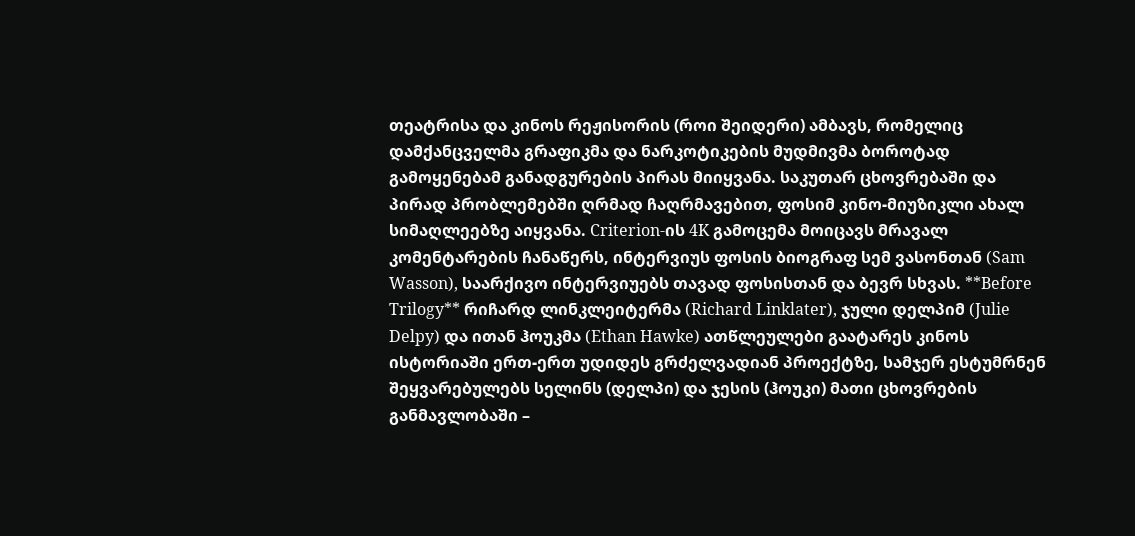თეატრისა და კინოს რეჟისორის (როი შეიდერი) ამბავს, რომელიც დამქანცველმა გრაფიკმა და ნარკოტიკების მუდმივმა ბოროტად გამოყენებამ განადგურების პირას მიიყვანა. საკუთარ ცხოვრებაში და პირად პრობლემებში ღრმად ჩაღრმავებით, ფოსიმ კინო-მიუზიკლი ახალ სიმაღლეებზე აიყვანა. Criterion-ის 4K გამოცემა მოიცავს მრავალ კომენტარების ჩანაწერს, ინტერვიუს ფოსის ბიოგრაფ სემ ვასონთან (Sam Wasson), საარქივო ინტერვიუებს თავად ფოსისთან და ბევრ სხვას. **Before Trilogy** რიჩარდ ლინკლეიტერმა (Richard Linklater), ჯული დელპიმ (Julie Delpy) და ითან ჰოუკმა (Ethan Hawke) ათწლეულები გაატარეს კინოს ისტორიაში ერთ-ერთ უდიდეს გრძელვადიან პროექტზე, სამჯერ ესტუმრნენ შეყვარებულებს სელინს (დელპი) და ჯესის (ჰოუკი) მათი ცხოვრების განმავლობაში –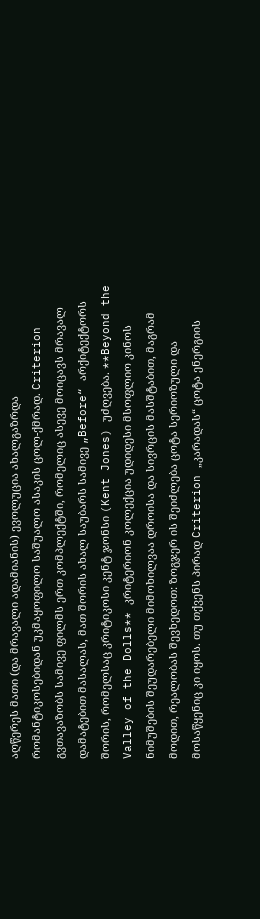აღწერეს მათი (და მრავალი ადამიანის) ევოლუცია ახალგაზრდა რომანტიკოსებიდან უკმაყოფილო საშუალო ასაკის ცოლ-ქმრად. Criterion გვთავაზობს სამივე ფილმს ერთ კომპლექტში, რომელიც ასევე მოიცავს მრავალ დამატებით მასალას, მათ შორის ახალ საუბარს სამივე „Before“ არქიტექტორს შორის, რომელსაც კრიტიკოსი კენტ ჯონსი (Kent Jones) უძღვება. **Beyond the Valley of the Dolls** კრიტერიონ კოლექცია უდიდესი მსოფლიო კინოს ნიმუშების შეუდარებელი მიმოხილვაა დროისა და სივრცის მასშტაბით, მაგრამ მოდით, რეალობას შევხედოთ: ზოგჯერ ის შეიძლება ცოტა სერიოზული და მოსაწყენიც კი იყოს. თუ თქვენს პირად Criterion „კარადას“ ცოტა ენერგიის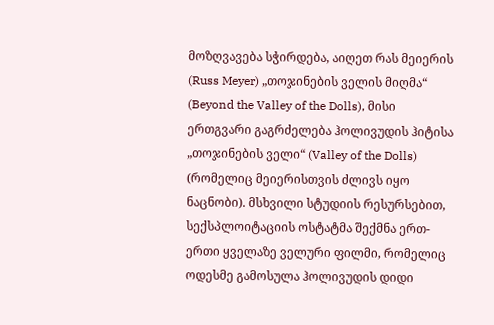მოზღვავება სჭირდება, აიღეთ რას მეიერის (Russ Meyer) „თოჯინების ველის მიღმა“ (Beyond the Valley of the Dolls), მისი ერთგვარი გაგრძელება ჰოლივუდის ჰიტისა „თოჯინების ველი“ (Valley of the Dolls) (რომელიც მეიერისთვის ძლივს იყო ნაცნობი). მსხვილი სტუდიის რესურსებით, სექსპლოიტაციის ოსტატმა შექმნა ერთ-ერთი ყველაზე ველური ფილმი, რომელიც ოდესმე გამოსულა ჰოლივუდის დიდი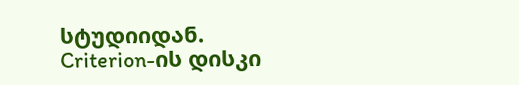სტუდიიდან. Criterion-ის დისკი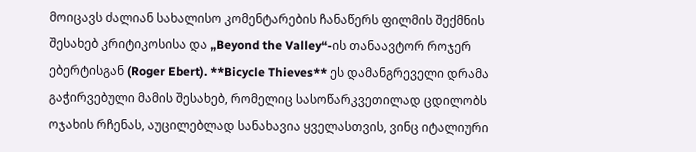მოიცავს ძალიან სახალისო კომენტარების ჩანაწერს ფილმის შექმნის შესახებ კრიტიკოსისა და „Beyond the Valley“-ის თანაავტორ როჯერ ებერტისგან (Roger Ebert). **Bicycle Thieves** ეს დამანგრეველი დრამა გაჭირვებული მამის შესახებ, რომელიც სასოწარკვეთილად ცდილობს ოჯახის რჩენას, აუცილებლად სანახავია ყველასთვის, ვინც იტალიური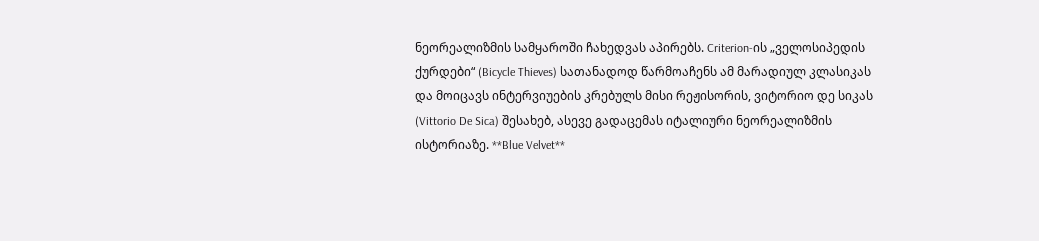ნეორეალიზმის სამყაროში ჩახედვას აპირებს. Criterion-ის „ველოსიპედის ქურდები“ (Bicycle Thieves) სათანადოდ წარმოაჩენს ამ მარადიულ კლასიკას და მოიცავს ინტერვიუების კრებულს მისი რეჟისორის, ვიტორიო დე სიკას (Vittorio De Sica) შესახებ, ასევე გადაცემას იტალიური ნეორეალიზმის ისტორიაზე. **Blue Velvet**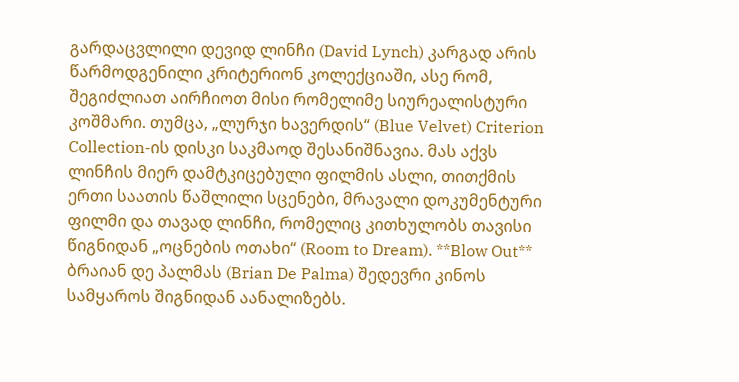გარდაცვლილი დევიდ ლინჩი (David Lynch) კარგად არის წარმოდგენილი კრიტერიონ კოლექციაში, ასე რომ, შეგიძლიათ აირჩიოთ მისი რომელიმე სიურეალისტური კოშმარი. თუმცა, „ლურჯი ხავერდის“ (Blue Velvet) Criterion Collection-ის დისკი საკმაოდ შესანიშნავია. მას აქვს ლინჩის მიერ დამტკიცებული ფილმის ასლი, თითქმის ერთი საათის წაშლილი სცენები, მრავალი დოკუმენტური ფილმი და თავად ლინჩი, რომელიც კითხულობს თავისი წიგნიდან „ოცნების ოთახი“ (Room to Dream). **Blow Out** ბრაიან დე პალმას (Brian De Palma) შედევრი კინოს სამყაროს შიგნიდან აანალიზებს.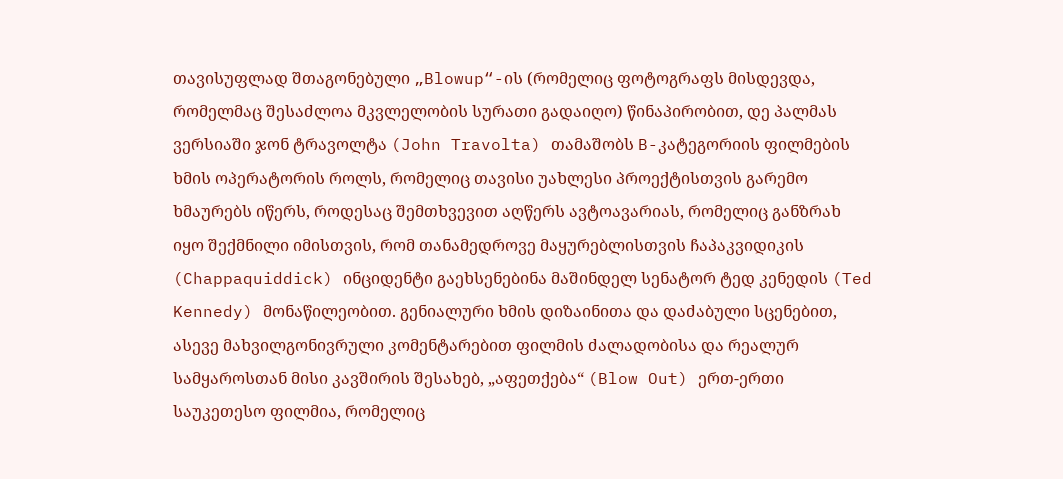თავისუფლად შთაგონებული „Blowup“-ის (რომელიც ფოტოგრაფს მისდევდა, რომელმაც შესაძლოა მკვლელობის სურათი გადაიღო) წინაპირობით, დე პალმას ვერსიაში ჯონ ტრავოლტა (John Travolta) თამაშობს B-კატეგორიის ფილმების ხმის ოპერატორის როლს, რომელიც თავისი უახლესი პროექტისთვის გარემო ხმაურებს იწერს, როდესაც შემთხვევით აღწერს ავტოავარიას, რომელიც განზრახ იყო შექმნილი იმისთვის, რომ თანამედროვე მაყურებლისთვის ჩაპაკვიდიკის (Chappaquiddick) ინციდენტი გაეხსენებინა მაშინდელ სენატორ ტედ კენედის (Ted Kennedy) მონაწილეობით. გენიალური ხმის დიზაინითა და დაძაბული სცენებით, ასევე მახვილგონივრული კომენტარებით ფილმის ძალადობისა და რეალურ სამყაროსთან მისი კავშირის შესახებ, „აფეთქება“ (Blow Out) ერთ-ერთი საუკეთესო ფილმია, რომელიც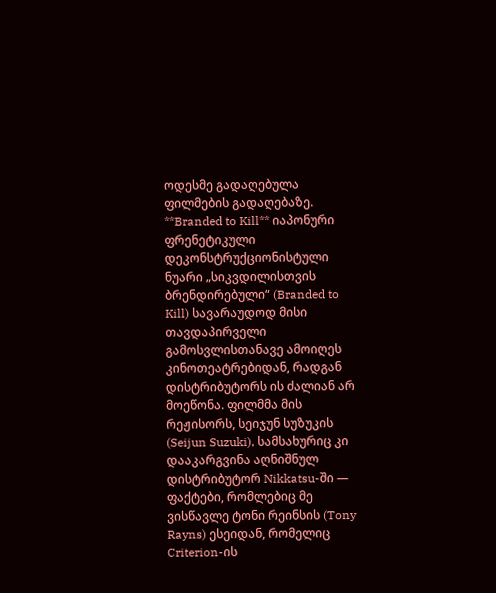ოდესმე გადაღებულა ფილმების გადაღებაზე. **Branded to Kill** იაპონური ფრენეტიკული დეკონსტრუქციონისტული ნუარი „სიკვდილისთვის ბრენდირებული“ (Branded to Kill) სავარაუდოდ მისი თავდაპირველი გამოსვლისთანავე ამოიღეს კინოთეატრებიდან, რადგან დისტრიბუტორს ის ძალიან არ მოეწონა. ფილმმა მის რეჟისორს, სეიჯუნ სუზუკის (Seijun Suzuki), სამსახურიც კი დააკარგვინა აღნიშნულ დისტრიბუტორ Nikkatsu-ში — ფაქტები, რომლებიც მე ვისწავლე ტონი რეინსის (Tony Rayns) ესეიდან, რომელიც Criterion-ის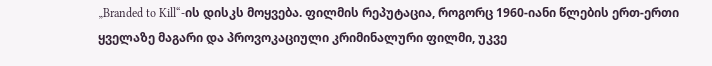„Branded to Kill“-ის დისკს მოყვება. ფილმის რეპუტაცია, როგორც 1960-იანი წლების ერთ-ერთი ყველაზე მაგარი და პროვოკაციული კრიმინალური ფილმი, უკვე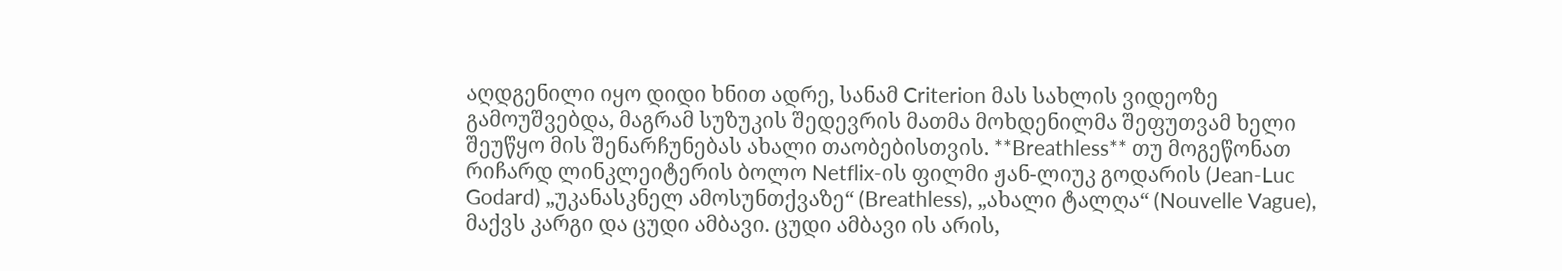აღდგენილი იყო დიდი ხნით ადრე, სანამ Criterion მას სახლის ვიდეოზე გამოუშვებდა, მაგრამ სუზუკის შედევრის მათმა მოხდენილმა შეფუთვამ ხელი შეუწყო მის შენარჩუნებას ახალი თაობებისთვის. **Breathless** თუ მოგეწონათ რიჩარდ ლინკლეიტერის ბოლო Netflix-ის ფილმი ჟან-ლიუკ გოდარის (Jean-Luc Godard) „უკანასკნელ ამოსუნთქვაზე“ (Breathless), „ახალი ტალღა“ (Nouvelle Vague), მაქვს კარგი და ცუდი ამბავი. ცუდი ამბავი ის არის,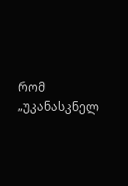რომ „უკანასკნელ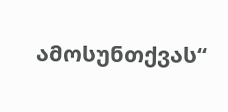ამოსუნთქვას“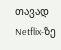თავად Netflix-ზე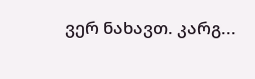ვერ ნახავთ. კარგ...